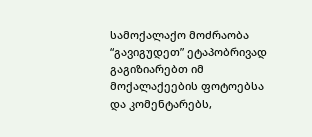სამოქალაქო მოძრაობა “გავიგუდეთ” ეტაპობრივად გაგიზიარებთ იმ მოქალაქეების ფოტოებსა და კომენტარებს,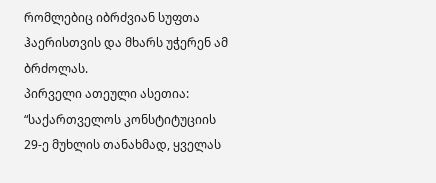რომლებიც იბრძვიან სუფთა ჰაერისთვის და მხარს უჭერენ ამ ბრძოლას.
პირველი ათეული ასეთია:
“საქართველოს კონსტიტუციის 29-ე მუხლის თანახმად, ყველას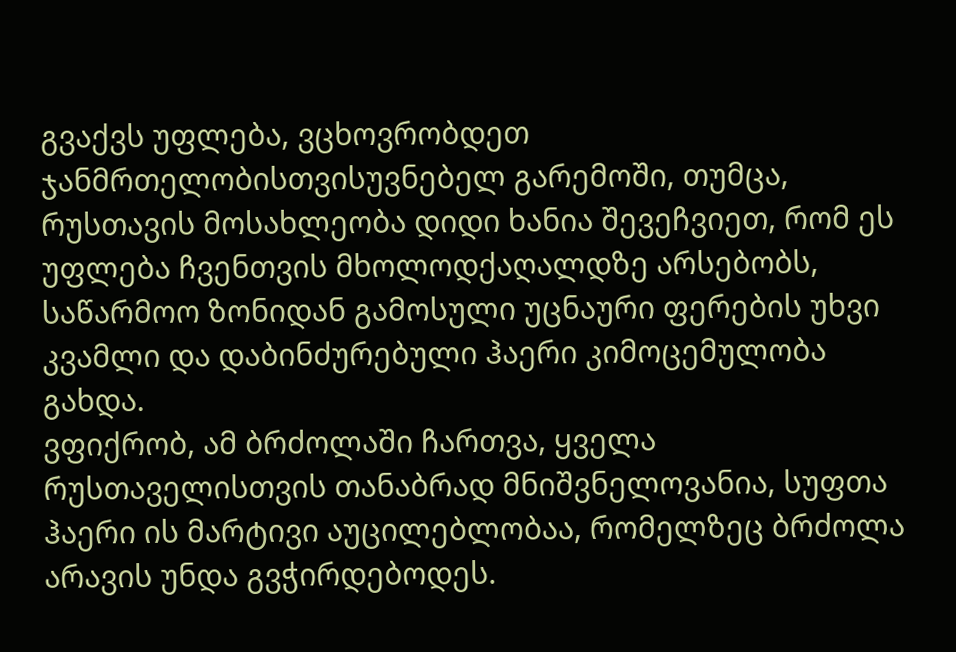გვაქვს უფლება, ვცხოვრობდეთ ჯანმრთელობისთვისუვნებელ გარემოში, თუმცა, რუსთავის მოსახლეობა დიდი ხანია შევეჩვიეთ, რომ ეს უფლება ჩვენთვის მხოლოდქაღალდზე არსებობს, საწარმოო ზონიდან გამოსული უცნაური ფერების უხვი კვამლი და დაბინძურებული ჰაერი კიმოცემულობა გახდა.
ვფიქრობ, ამ ბრძოლაში ჩართვა, ყველა რუსთაველისთვის თანაბრად მნიშვნელოვანია, სუფთა ჰაერი ის მარტივი აუცილებლობაა, რომელზეც ბრძოლა არავის უნდა გვჭირდებოდეს.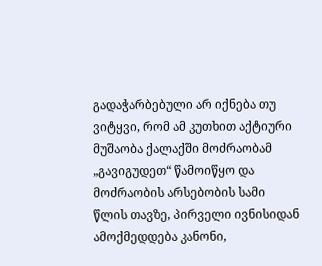გადაჭარბებული არ იქნება თუ ვიტყვი, რომ ამ კუთხით აქტიური მუშაობა ქალაქში მოძრაობამ „გავიგუდეთ“ წამოიწყო და მოძრაობის არსებობის სამი წლის თავზე, პირველი ივნისიდან ამოქმედდება კანონი,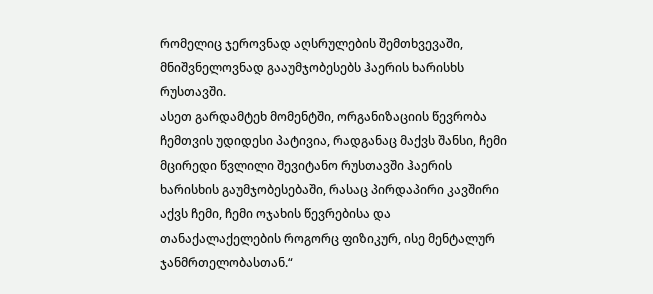რომელიც ჯეროვნად აღსრულების შემთხვევაში, მნიშვნელოვნად გააუმჯობესებს ჰაერის ხარისხს რუსთავში.
ასეთ გარდამტეხ მომენტში, ორგანიზაციის წევრობა ჩემთვის უდიდესი პატივია, რადგანაც მაქვს შანსი, ჩემი მცირედი წვლილი შევიტანო რუსთავში ჰაერის ხარისხის გაუმჯობესებაში, რასაც პირდაპირი კავშირი აქვს ჩემი, ჩემი ოჯახის წევრებისა და თანაქალაქელების როგორც ფიზიკურ, ისე მენტალურ ჯანმრთელობასთან.“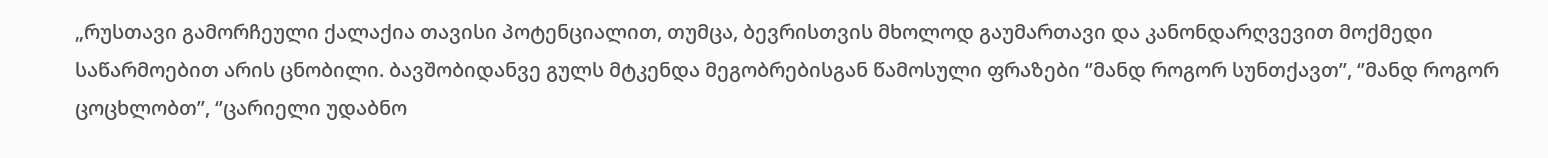„რუსთავი გამორჩეული ქალაქია თავისი პოტენციალით, თუმცა, ბევრისთვის მხოლოდ გაუმართავი და კანონდარღვევით მოქმედი საწარმოებით არის ცნობილი. ბავშობიდანვე გულს მტკენდა მეგობრებისგან წამოსული ფრაზები ‘’მანდ როგორ სუნთქავთ’’, ‘’მანდ როგორ ცოცხლობთ’’, ‘’ცარიელი უდაბნო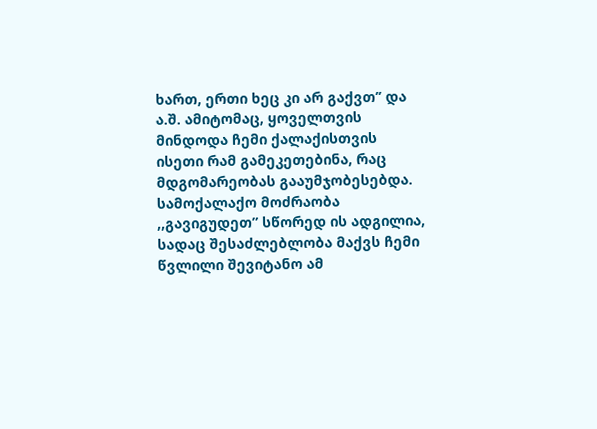ხართ, ერთი ხეც კი არ გაქვთ’’ და ა.შ. ამიტომაც, ყოველთვის მინდოდა ჩემი ქალაქისთვის ისეთი რამ გამეკეთებინა, რაც მდგომარეობას გააუმჯობესებდა.
სამოქალაქო მოძრაობა ,,გავიგუდეთ” სწორედ ის ადგილია, სადაც შესაძლებლობა მაქვს ჩემი წვლილი შევიტანო ამ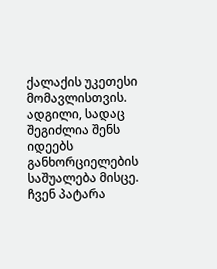ქალაქის უკეთესი მომავლისთვის. ადგილი, სადაც შეგიძლია შენს იდეებს განხორციელების საშუალება მისცე. ჩვენ პატარა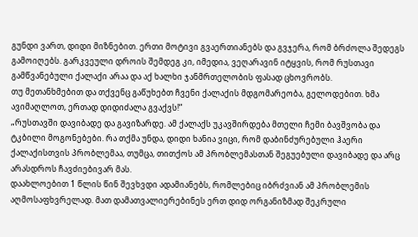გუნდი ვართ, დიდი მიზნებით. ერთი მოტივი გვაერთიანებს და გვჯერა, რომ ბრძოლა შედეგს გამოიღებს. გარკვეული დროის შემდეგ კი, იმედია, ვეღარავინ იტყვის, რომ რუსთავი გამწვანებული ქალაქი არაა და აქ ხალხი ჯანმრთელობის ფასად ცხოვრობს.
თუ მეთანხმებით და თქვენც გაწუხებთ ჩვენი ქალაქის მდგომარეობა, გელოდებით. ხმა ავიმაღლოთ, ერთად დიდიძალა გვაქვს!“
„რუსთავში დავიბადე და გავიზარდე. ამ ქალაქს უკავშირდება მთელი ჩემი ბავშვობა და ტკბილი მოგონებები. რა თქმა უნდა, დიდი ხანია ვიცი, რომ დაბინძურებული ჰაერი ქალაქისთვის პრობლემაა, თუმცა, თითქოს ამ პრობლემასთან შეგუებული დავიბადე და არც არასდროს ჩავძიებივარ მას.
დაახლოებით 1 წლის წინ შევხვდი ადამიანებს, რომლებიც იბრძვიან ამ პრობლემის აღმოსაფხვრელად. მათ დამათვალიერებინეს ერთ დიდ ორგანიზმად შეკრული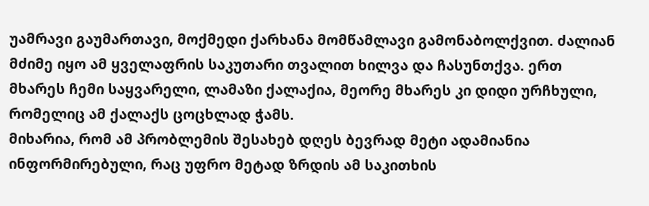უამრავი გაუმართავი, მოქმედი ქარხანა მომწამლავი გამონაბოლქვით. ძალიან მძიმე იყო ამ ყველაფრის საკუთარი თვალით ხილვა და ჩასუნთქვა. ერთ მხარეს ჩემი საყვარელი, ლამაზი ქალაქია, მეორე მხარეს კი დიდი ურჩხული, რომელიც ამ ქალაქს ცოცხლად ჭამს.
მიხარია, რომ ამ პრობლემის შესახებ დღეს ბევრად მეტი ადამიანია ინფორმირებული, რაც უფრო მეტად ზრდის ამ საკითხის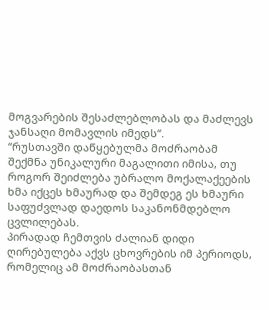მოგვარების შესაძლებლობას და მაძლევს ჯანსაღი მომავლის იმედს“.
“რუსთავში დაწყებულმა მოძრაობამ შექმნა უნიკალური მაგალითი იმისა, თუ როგორ შეიძლება უბრალო მოქალაქეების ხმა იქცეს ხმაურად და შემდეგ ეს ხმაური საფუძვლად დაედოს საკანონმდებლო ცვლილებას.
პირადად ჩემთვის ძალიან დიდი ღირებულება აქვს ცხოვრების იმ პერიოდს, რომელიც ამ მოძრაობასთან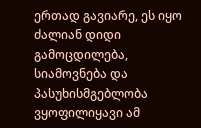ერთად გავიარე, ეს იყო ძალიან დიდი გამოცდილება, სიამოვნება და პასუხისმგებლობა ვყოფილიყავი ამ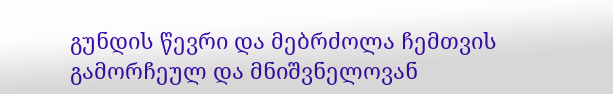გუნდის წევრი და მებრძოლა ჩემთვის გამორჩეულ და მნიშვნელოვან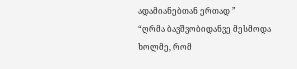ადამიანებთან ერთად ”
“ღრმა ბავშვობიდანვე მესმოდა ხოლმე, რომ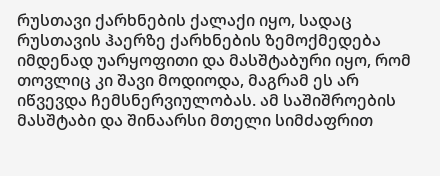რუსთავი ქარხნების ქალაქი იყო, სადაც რუსთავის ჰაერზე ქარხნების ზემოქმედება იმდენად უარყოფითი და მასშტაბური იყო, რომ თოვლიც კი შავი მოდიოდა, მაგრამ ეს არ იწვევდა ჩემსნერვიულობას. ამ საშიშროების მასშტაბი და შინაარსი მთელი სიმძაფრით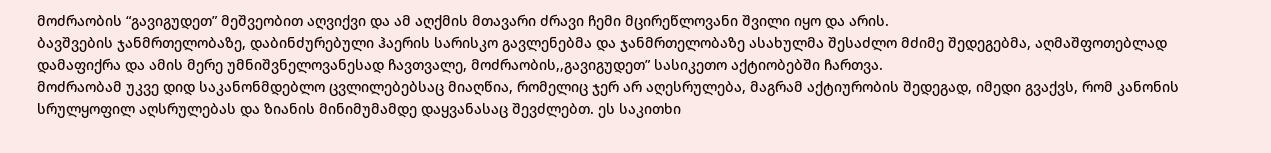მოძრაობის “გავიგუდეთ” მეშვეობით აღვიქვი და ამ აღქმის მთავარი ძრავი ჩემი მცირეწლოვანი შვილი იყო და არის.
ბავშვების ჯანმრთელობაზე, დაბინძურებული ჰაერის სარისკო გავლენებმა და ჯანმრთელობაზე ასახულმა შესაძლო მძიმე შედეგებმა, აღმაშფოთებლად დამაფიქრა და ამის მერე უმნიშვნელოვანესად ჩავთვალე, მოძრაობის,,გავიგუდეთ” სასიკეთო აქტიობებში ჩართვა.
მოძრაობამ უკვე დიდ საკანონმდებლო ცვლილებებსაც მიაღწია, რომელიც ჯერ არ აღესრულება, მაგრამ აქტიურობის შედეგად, იმედი გვაქვს, რომ კანონის სრულყოფილ აღსრულებას და ზიანის მინიმუმამდე დაყვანასაც შევძლებთ. ეს საკითხი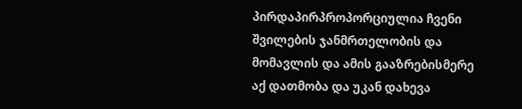პირდაპირპროპორციულია ჩვენი შვილების ჯანმრთელობის და მომავლის და ამის გააზრებისმერე აქ დათმობა და უკან დახევა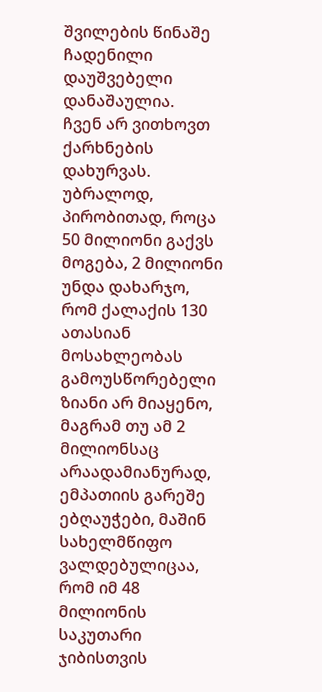შვილების წინაშე ჩადენილი დაუშვებელი დანაშაულია.
ჩვენ არ ვითხოვთ ქარხნების დახურვას. უბრალოდ, პირობითად, როცა 50 მილიონი გაქვს მოგება, 2 მილიონი უნდა დახარჯო, რომ ქალაქის 130 ათასიან მოსახლეობას გამოუსწორებელი ზიანი არ მიაყენო, მაგრამ თუ ამ 2 მილიონსაც არაადამიანურად, ემპათიის გარეშე ებღაუჭები, მაშინ სახელმწიფო ვალდებულიცაა, რომ იმ 48 მილიონის საკუთარი ჯიბისთვის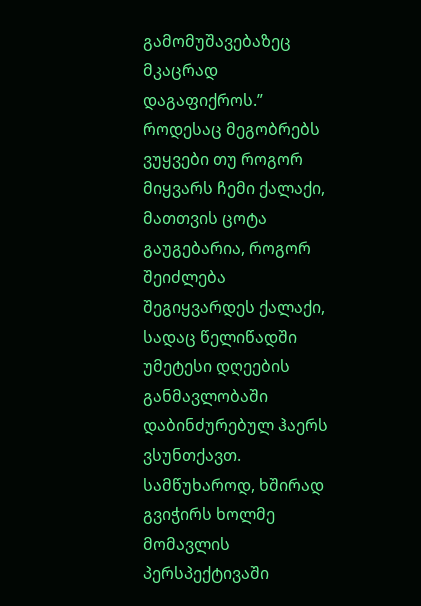გამომუშავებაზეც მკაცრად დაგაფიქროს.”
როდესაც მეგობრებს ვუყვები თუ როგორ მიყვარს ჩემი ქალაქი, მათთვის ცოტა გაუგებარია, როგორ შეიძლება შეგიყვარდეს ქალაქი, სადაც წელიწადში უმეტესი დღეების განმავლობაში დაბინძურებულ ჰაერს ვსუნთქავთ.
სამწუხაროდ, ხშირად გვიჭირს ხოლმე მომავლის პერსპექტივაში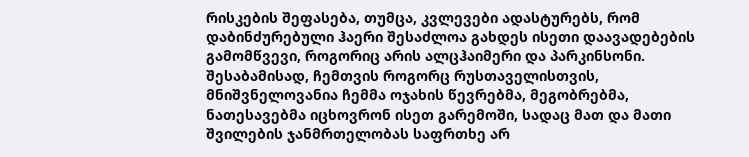რისკების შეფასება, თუმცა, კვლევები ადასტურებს, რომ დაბინძურებული ჰაერი შესაძლოა გახდეს ისეთი დაავადებების გამომწვევი, როგორიც არის ალცჰაიმერი და პარკინსონი.
შესაბამისად, ჩემთვის როგორც რუსთაველისთვის, მნიშვნელოვანია ჩემმა ოჯახის წევრებმა, მეგობრებმა, ნათესავებმა იცხოვრონ ისეთ გარემოში, სადაც მათ და მათი შვილების ჯანმრთელობას საფრთხე არ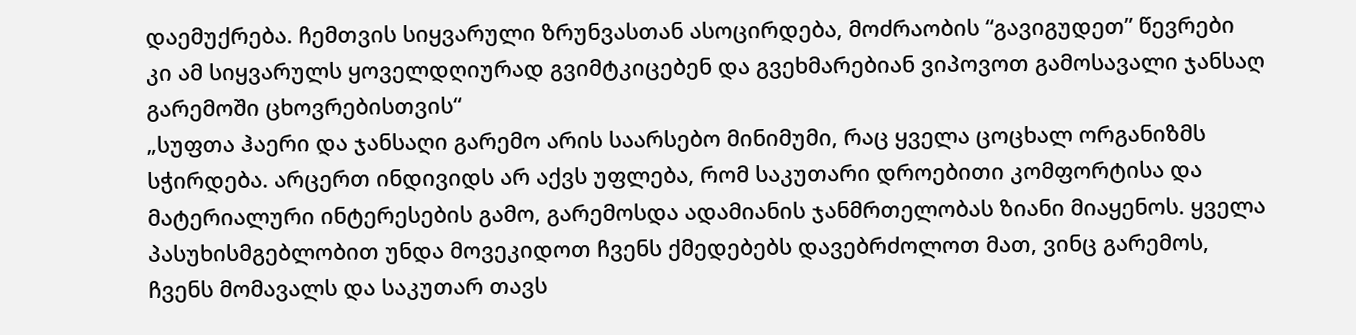დაემუქრება. ჩემთვის სიყვარული ზრუნვასთან ასოცირდება, მოძრაობის “გავიგუდეთ” წევრები კი ამ სიყვარულს ყოველდღიურად გვიმტკიცებენ და გვეხმარებიან ვიპოვოთ გამოსავალი ჯანსაღ გარემოში ცხოვრებისთვის“
„სუფთა ჰაერი და ჯანსაღი გარემო არის საარსებო მინიმუმი, რაც ყველა ცოცხალ ორგანიზმს სჭირდება. არცერთ ინდივიდს არ აქვს უფლება, რომ საკუთარი დროებითი კომფორტისა და მატერიალური ინტერესების გამო, გარემოსდა ადამიანის ჯანმრთელობას ზიანი მიაყენოს. ყველა პასუხისმგებლობით უნდა მოვეკიდოთ ჩვენს ქმედებებს დავებრძოლოთ მათ, ვინც გარემოს, ჩვენს მომავალს და საკუთარ თავს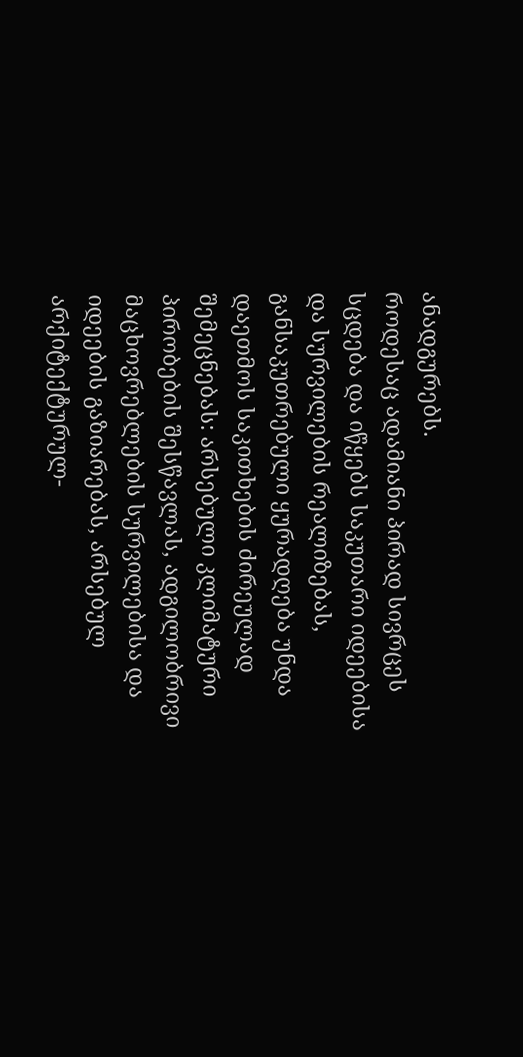ანადგურებს.
როდესაც ადამიანი პირად სივრცეს სცდება და იწყებს საკუთარი იდეებისა და სურვილების რეალიზებას, განსაკუთრებული ყურადღება უნდა დაეთმოს საკითხების ძირეულად შემეცნებას: არსებული კლიმატური პირობების შესწავლას, ადგილობრივი მაცხოვრებლების სურვილებისა და იდეების გაზიარებას, არსებულ არქიტექტურულ-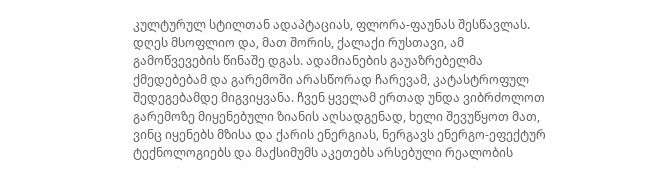კულტურულ სტილთან ადაპტაციას, ფლორა-ფაუნას შესწავლას.
დღეს მსოფლიო და, მათ შორის, ქალაქი რუსთავი, ამ გამოწვევების წინაშე დგას. ადამიანების გაუაზრებელმა ქმედებებამ და გარემოში არასწორად ჩარევამ, კატასტროფულ შედეგებამდე მიგვიყვანა. ჩვენ ყველამ ერთად უნდა ვიბრძოლოთ გარემოზე მიყენებული ზიანის აღსადგენად, ხელი შევუწყოთ მათ, ვინც იყენებს მზისა და ქარის ენერგიას, ნერგავს ენერგო-ეფექტურ ტექნოლოგიებს და მაქსიმუმს აკეთებს არსებული რეალობის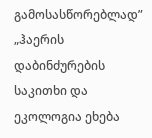გამოსასწორებლად”
„ჰაერის დაბინძურების საკითხი და ეკოლოგია ეხება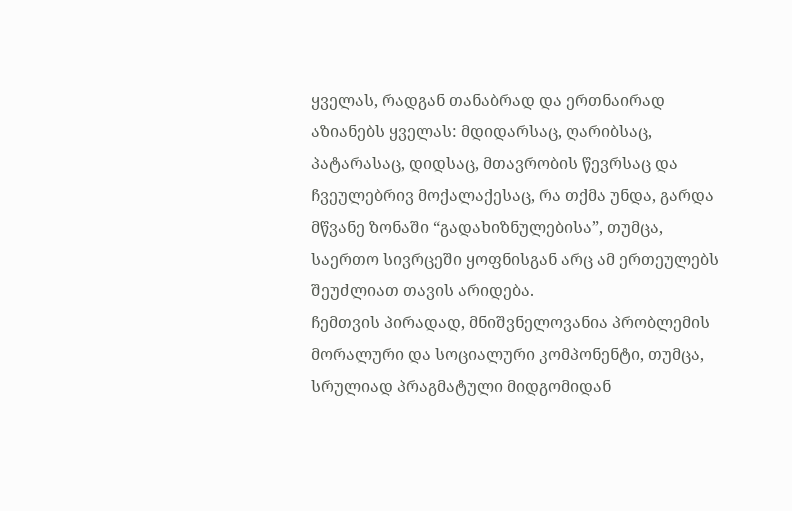ყველას, რადგან თანაბრად და ერთნაირად აზიანებს ყველას: მდიდარსაც, ღარიბსაც, პატარასაც, დიდსაც, მთავრობის წევრსაც და ჩვეულებრივ მოქალაქესაც, რა თქმა უნდა, გარდა მწვანე ზონაში “გადახიზნულებისა”, თუმცა, საერთო სივრცეში ყოფნისგან არც ამ ერთეულებს შეუძლიათ თავის არიდება.
ჩემთვის პირადად, მნიშვნელოვანია პრობლემის მორალური და სოციალური კომპონენტი, თუმცა, სრულიად პრაგმატული მიდგომიდან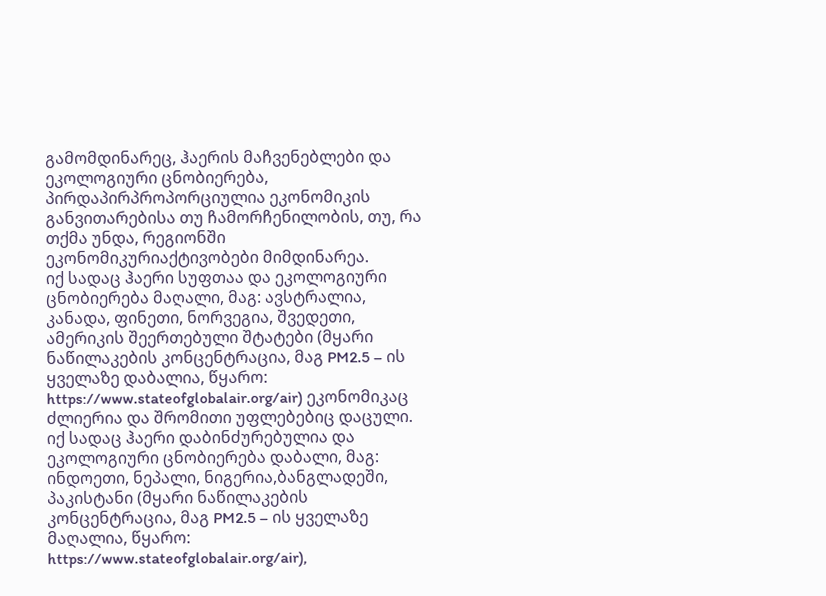გამომდინარეც, ჰაერის მაჩვენებლები და ეკოლოგიური ცნობიერება, პირდაპირპროპორციულია ეკონომიკის განვითარებისა თუ ჩამორჩენილობის, თუ, რა თქმა უნდა, რეგიონში ეკონომიკურიაქტივობები მიმდინარეა.
იქ სადაც ჰაერი სუფთაა და ეკოლოგიური ცნობიერება მაღალი, მაგ: ავსტრალია, კანადა, ფინეთი, ნორვეგია, შვედეთი, ამერიკის შეერთებული შტატები (მყარი ნაწილაკების კონცენტრაცია, მაგ PM2.5 – ის ყველაზე დაბალია, წყარო: https://www.stateofglobalair.org/air) ეკონომიკაც ძლიერია და შრომითი უფლებებიც დაცული.
იქ სადაც ჰაერი დაბინძურებულია და ეკოლოგიური ცნობიერება დაბალი, მაგ: ინდოეთი, ნეპალი, ნიგერია,ბანგლადეში, პაკისტანი (მყარი ნაწილაკების კონცენტრაცია, მაგ PM2.5 – ის ყველაზე მაღალია, წყარო: https://www.stateofglobalair.org/air),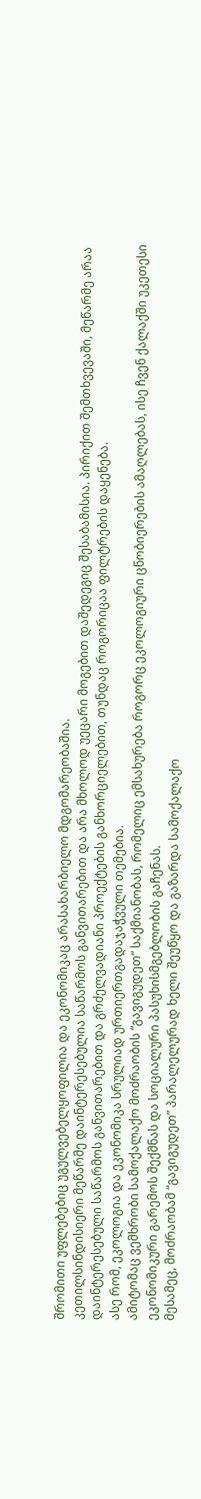შრომითი უფლებებიც უგულვებელყოფილია და ეკონომიკაც არასახარბიელო მდგომარეობაშია.
კეთილსინდისიერი მეწარმე დაინტერესებულია საწარმოს განვითარებით და არა მხოლოდ უეცარი მოგებით დაშედეგიც შესაბამისია. პირიქით შემთხვევაში, მეწარმე არაა დაინტერესებული საწარმოს განვითარებით და გრძელვადიანი პროექტების განხორციელებით, თუნდაც როგორიცაა ფილტრების დაყენება.
ასე რომ, ეკოლოგია და ეკონომიკა სრულიად ურთიერთგადაჯაჭვული თემებია.
ამიტომაც ვემხრობი სამოქალაქო მოძრაობის “გავიგუდეთ” საქმიანობას, რომელიც ემსახურება როგორც ეკოლოგიური ცნობიერების ამაღლებას, ისე ჩვენ ქალაქში უკეთესი ეკონომიკური გარემოს შექმნას და სოციალური პასუხისმგებლობის გაჩენას.
მესამეც, მოძრაობამ “გავიგუდეთ” პარალელურად ხელი შეუწყო და გაზარდა სამოქალაქო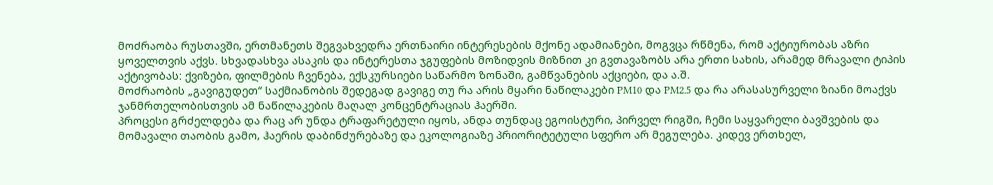მოძრაობა რუსთავში, ერთმანეთს შეგვახვედრა ერთნაირი ინტერესების მქონე ადამიანები, მოგვცა რწმენა, რომ აქტიურობას აზრი ყოველთვის აქვს. სხვადასხვა ასაკის და ინტერესთა ჯგუფების მოზიდვის მიზნით კი გვთავაზობს არა ერთი სახის, არამედ მრავალი ტიპის აქტივობას: ქვიზები, ფილმების ჩვენება, ექსკურსიები საწარმო ზონაში, გამწვანების აქციები, და ა.შ.
მოძრაობის „გავიგუდეთ“ საქმიანობის შედეგად გავიგე თუ რა არის მყარი ნაწილაკები PM10 და PM2.5 და რა არასასურველი ზიანი მოაქვს ჯანმრთელობისთვის ამ ნაწილაკების მაღალ კონცენტრაციას ჰაერში.
პროცესი გრძელდება და რაც არ უნდა ტრაფარეტული იყოს, ანდა თუნდაც ეგოისტური, პირველ რიგში, ჩემი საყვარელი ბავშვების და მომავალი თაობის გამო, ჰაერის დაბინძურებაზე და ეკოლოგიაზე პრიორიტეტული სფერო არ მეგულება. კიდევ ერთხელ,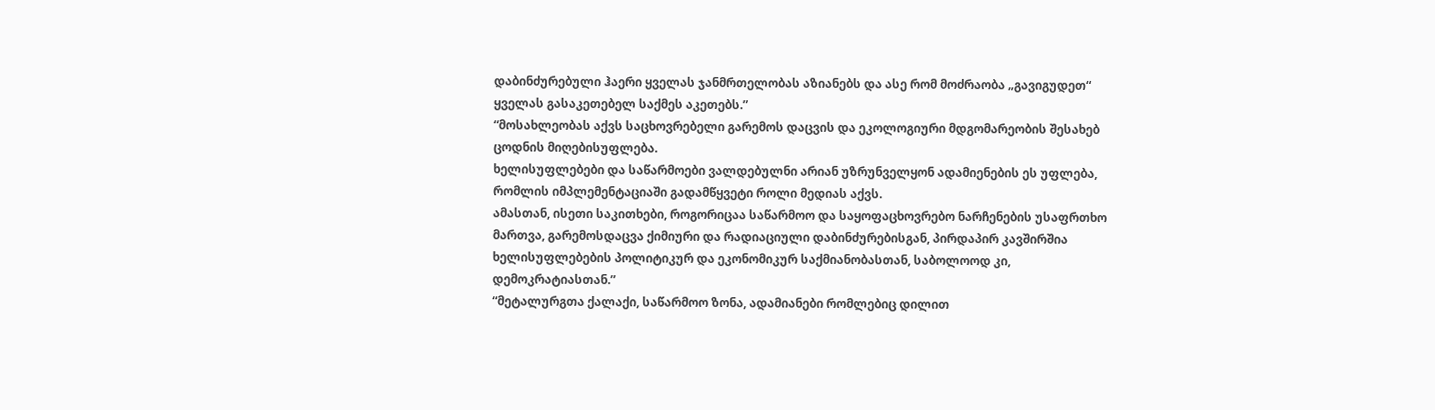დაბინძურებული ჰაერი ყველას ჯანმრთელობას აზიანებს და ასე რომ მოძრაობა „გავიგუდეთ“ ყველას გასაკეთებელ საქმეს აკეთებს.”
“მოსახლეობას აქვს საცხოვრებელი გარემოს დაცვის და ეკოლოგიური მდგომარეობის შესახებ ცოდნის მიღებისუფლება.
ხელისუფლებები და საწარმოები ვალდებულნი არიან უზრუნველყონ ადამიენების ეს უფლება, რომლის იმპლემენტაციაში გადამწყვეტი როლი მედიას აქვს.
ამასთან, ისეთი საკითხები, როგორიცაა საწარმოო და საყოფაცხოვრებო ნარჩენების უსაფრთხო მართვა, გარემოსდაცვა ქიმიური და რადიაციული დაბინძურებისგან, პირდაპირ კავშირშია ხელისუფლებების პოლიტიკურ და ეკონომიკურ საქმიანობასთან, საბოლოოდ კი, დემოკრატიასთან.”
“მეტალურგთა ქალაქი, საწარმოო ზონა, ადამიანები რომლებიც დილით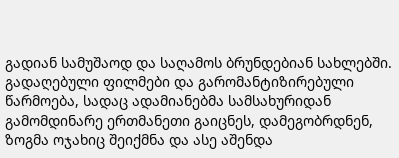გადიან სამუშაოდ და საღამოს ბრუნდებიან სახლებში. გადაღებული ფილმები და გარომანტიზირებული წარმოება, სადაც ადამიანებმა სამსახურიდან გამომდინარე ერთმანეთი გაიცნეს, დამეგობრდნენ, ზოგმა ოჯახიც შეიქმნა და ასე აშენდა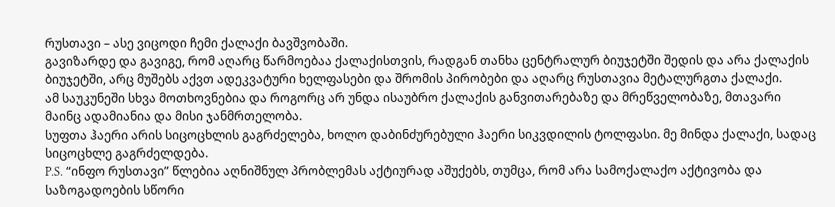რუსთავი – ასე ვიცოდი ჩემი ქალაქი ბავშვობაში.
გავიზარდე და გავიგე, რომ აღარც წარმოებაა ქალაქისთვის, რადგან თანხა ცენტრალურ ბიუჯეტში შედის და არა ქალაქის ბიუჯეტში, არც მუშებს აქვთ ადეკვატური ხელფასები და შრომის პირობები და აღარც რუსთავია მეტალურგთა ქალაქი.
ამ საუკუნეში სხვა მოთხოვნებია და როგორც არ უნდა ისაუბრო ქალაქის განვითარებაზე და მრეწველობაზე, მთავარი მაინც ადამიანია და მისი ჯანმრთელობა.
სუფთა ჰაერი არის სიცოცხლის გაგრძელება, ხოლო დაბინძურებული ჰაერი სიკვდილის ტოლფასი. მე მინდა ქალაქი, სადაც სიცოცხლე გაგრძელდება.
P.S. “ინფო რუსთავი” წლებია აღნიშნულ პრობლემას აქტიურად აშუქებს, თუმცა, რომ არა სამოქალაქო აქტივობა და საზოგადოების სწორი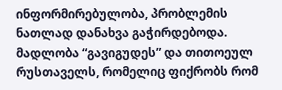ინფორმირებულობა, პრობლემის ნათლად დანახვა გაჭირდებოდა. მადლობა “გავიგუდეს” და თითოეულ რუსთაველს, რომელიც ფიქრობს რომ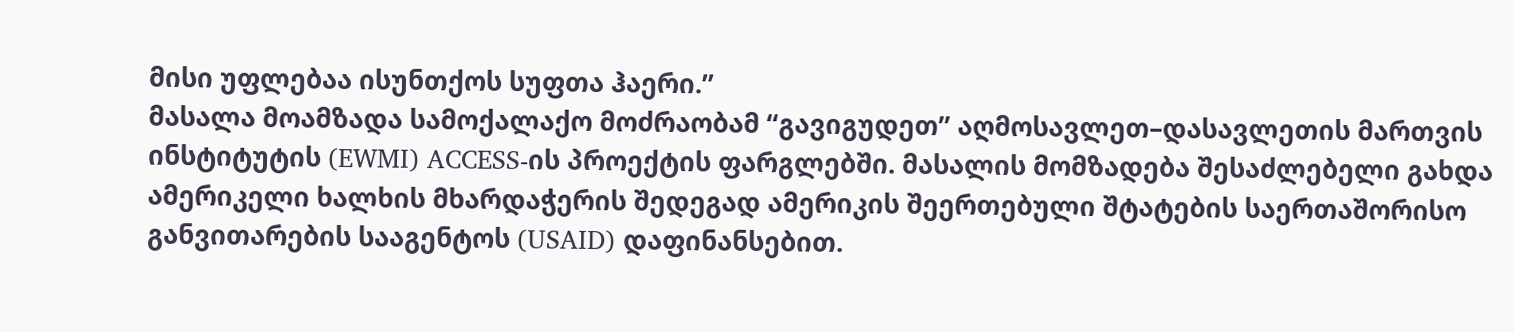მისი უფლებაა ისუნთქოს სუფთა ჰაერი.”
მასალა მოამზადა სამოქალაქო მოძრაობამ “გავიგუდეთ” აღმოსავლეთ–დასავლეთის მართვის ინსტიტუტის (EWMI) ACCESS-ის პროექტის ფარგლებში. მასალის მომზადება შესაძლებელი გახდა ამერიკელი ხალხის მხარდაჭერის შედეგად ამერიკის შეერთებული შტატების საერთაშორისო განვითარების სააგენტოს (USAID) დაფინანსებით.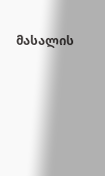მასალის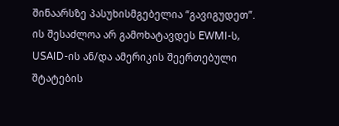შინაარსზე პასუხისმგებელია “გავიგუდეთ”. ის შესაძლოა არ გამოხატავდეს EWMI-ს, USAID-ის ან/და ამერიკის შეერთებული შტატების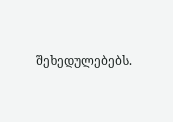შეხედულებებს.